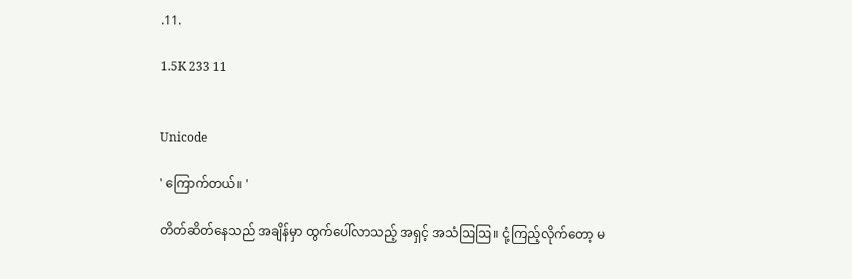.11.

1.5K 233 11


Unicode

' ကြောက်တယ်။ '

တိတ်ဆိတ်နေသည် အချိန်မှာ ထွက်ပေါ်လာသည့် အရှင့် အသံဩဩ။ ငုံ့ကြည့်လိုက်တော့ မ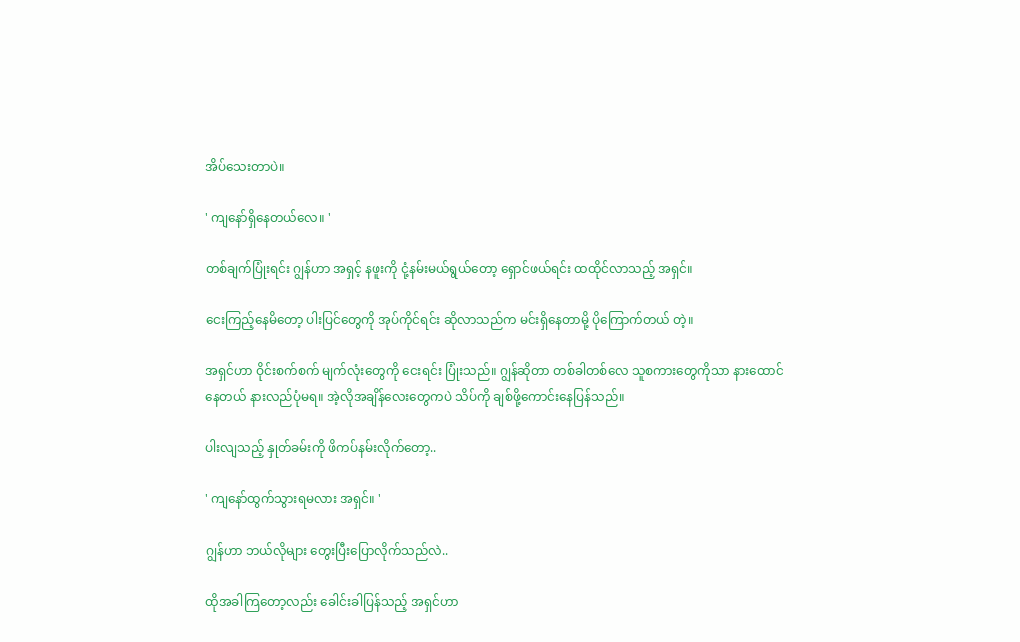အိပ်သေးတာပဲ။

' ကျနော်ရှိနေတယ်လေ။ '

တစ်ချက်ပြုံးရင်း ဂျွန်ဟာ အရှင့် နဖူးကို ငုံ့နမ်းမယ်ရွယ်တော့ ရှောင်ဖယ်ရင်း ထထိုင်လာသည့် အရှင်။

ငေးကြည့်နေမိတော့ ပါးပြင်တွေကို အုပ်ကိုင်ရင်း ဆိုလာသည်က မင်းရှိနေတာမို့ ပိုကြောက်တယ် တဲ့။

အရှင်ဟာ ဝိုင်းစက်စက် မျက်လုံးတွေကို ငေးရင်း ပြုံးသည်။ ဂျွန်ဆိုတာ တစ်ခါတစ်လေ သူစကားတွေကိုသာ နားထောင်နေတယ် နားလည်ပုံမရ။ အဲ့လိုအချိန်လေးတွေကပဲ သိပ်ကို ချစ်ဖို့ကောင်းနေပြန်သည်။

ပါးလျသည့် နှုတ်ခမ်းကို ဖိကပ်နမ်းလိုက်တော့..

' ကျနော်ထွက်သွားရမလား အရှင်။ '

ဂျွန်ဟာ ဘယ်လိုများ တွေးပြီးပြောလိုက်သည်လဲ..

ထိုအခါကြတော့လည်း ခေါင်းခါပြန်သည့် အရှင်ဟာ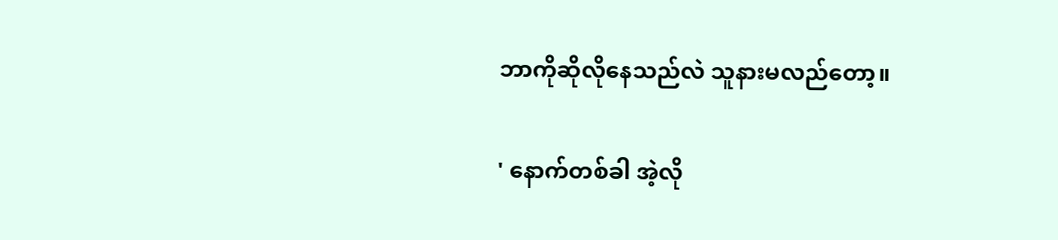ဘာကိုဆိုလိုနေသည်လဲ သူနားမလည်တော့။

' နောက်တစ်ခါ အဲ့လို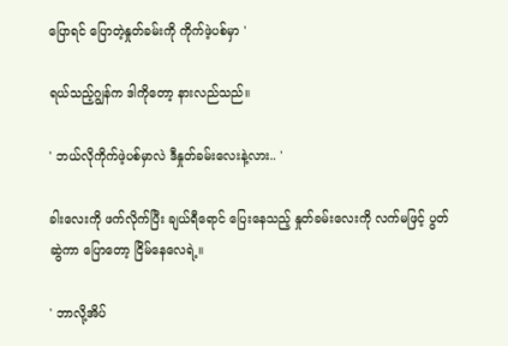ပြောရင် ပြောတဲ့နှုတ်ခမ်းကို ကိုက်ဖဲ့ပစ်မှာ '

ရယ်သည့်ဂျွန်က ဒါကိုတော့ နားလည်သည်။

' ဘယ်လိုကိုက်ဖဲ့ပစ်မှာလဲ ဒီနှုတ်ခမ်းလေးနဲ့လား.. '

ခါးလေးကို ဖက်လိုက်ပြီး ချယ်ရီရောင် ပြေးနေသည့် နှုတ်ခမ်းလေးကို လက်မဖြင့် ပွတ်ဆွဲကာ ပြောတော့ ငြိမ်နေလေရဲ့။

' ဘာလို့အိပ်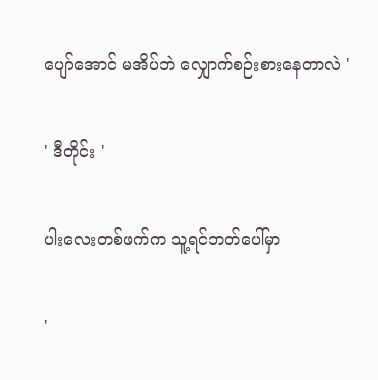ပျော်အောင် မအိပ်ဘဲ လျှောက်စဉ်းစားနေတာလဲ '

' ဒီတိုင်း '

ပါးလေးတစ်ဖက်က သူ့ရင်ဘတ်ပေါ်မှာ

'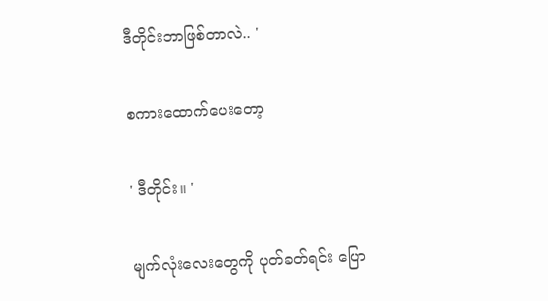ဒီတိုင်းဘာဖြစ်တာလဲ.. '

စကားထောက်ပေးတော့

' ဒီတိုင်း။ '

မျက်လုံးလေးတွေကို ပုတ်ခတ်ရင်း ပြော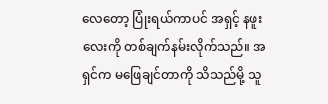လေတော့ ပြုံးရယ်ကာပင် အရှင့် နဖူးလေးကို တစ်ချက်နမ်းလိုက်သည်။ အရှင်က မဖြေချင်တာကို သိသည်မို့ သူ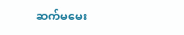ဆက်မမေး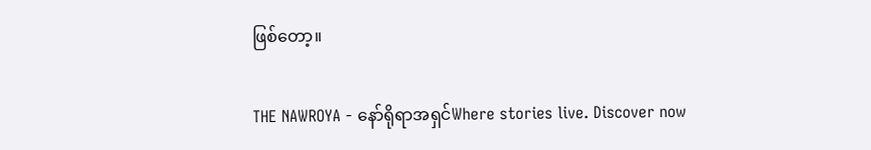ဖြစ်တော့။

THE NAWROYA - နော်ရိုရာအရှင်Where stories live. Discover now